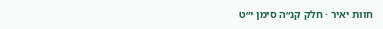חוות יאיר · חלק קנ״ה סימן י״ט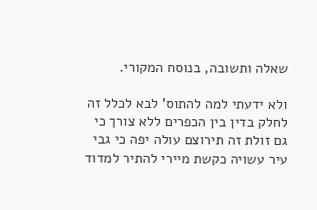שאלה ותשובה, בנוסח המקורי.

ולא ידעתי למה להתוס' לבא לכלל זה לחלק בדין בין הכפרים ללא צורך כי גם זולת זה תירוצם עולה יפה כי גבי עיר עשויה כקשת מיירי להתיר למדוד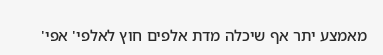מאמצע יתר אף שיכלה מדת אלפים חוץ לאלפי' אפי'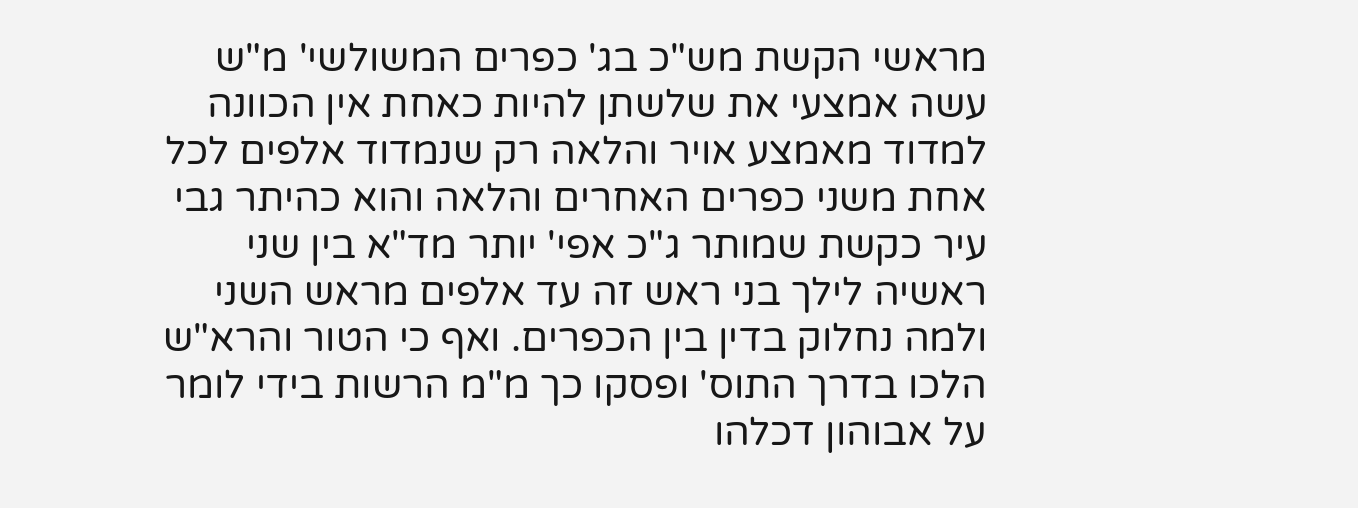מראשי הקשת מש"כ בג' כפרים המשולשי' מ"ש עשה אמצעי את שלשתן להיות כאחת אין הכוונה למדוד מאמצע אויר והלאה רק שנמדוד אלפים לכל אחת משני כפרים האחרים והלאה והוא כהיתר גבי עיר כקשת שמותר ג"כ אפי' יותר מד"א בין שני ראשיה לילך בני ראש זה עד אלפים מראש השני ולמה נחלוק בדין בין הכפרים. ואף כי הטור והרא"ש הלכו בדרך התוס' ופסקו כך מ"מ הרשות בידי לומר על אבוהון דכלהו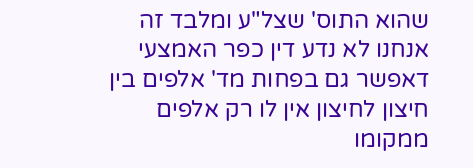שהוא התוס' שצל"ע ומלבד זה אנחנו לא נדע דין כפר האמצעי דאפשר גם בפחות מד' אלפים בין חיצון לחיצון אין לו רק אלפים ממקומו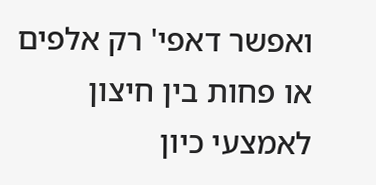ואפשר דאפי' רק אלפים או פחות בין חיצון לאמצעי כיון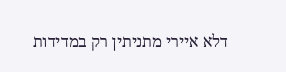דלא איירי מתניתין רק במדידות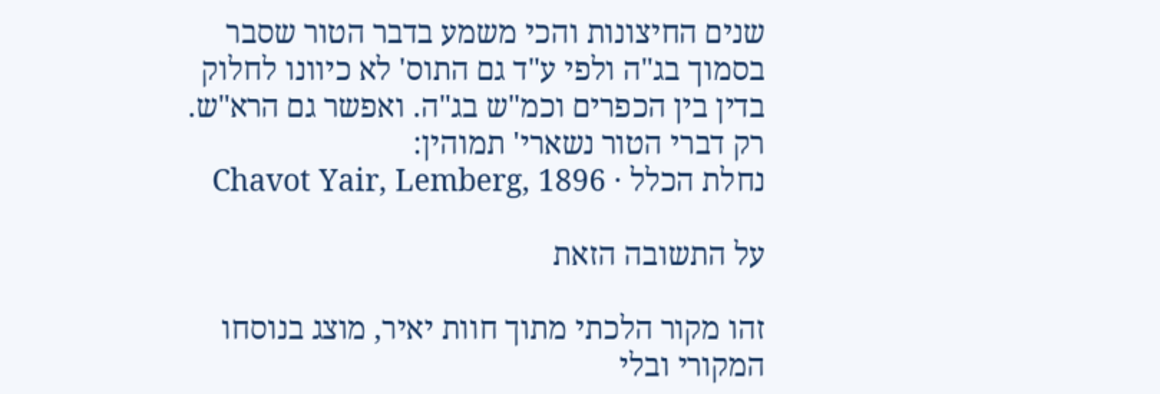שנים החיצונות והכי משמע בדבר הטור שסבר בסמוך בג"ה ולפי ע"ד גם התוס' לא כיוונו לחלוק בדין בין הכפרים וכמ"ש בג"ה. ואפשר גם הרא"ש. רק דברי הטור נשארי' תמוהין:
נחלת הכלל · Chavot Yair, Lemberg, 1896

על התשובה הזאת

זהו מקור הלכתי מתוך חוות יאיר, מוצג בנוסחו המקורי ובלי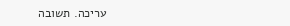עריכה. תשובה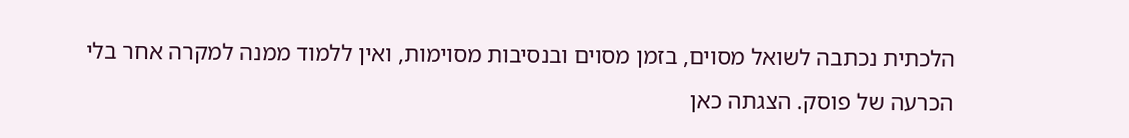הלכתית נכתבה לשואל מסוים, בזמן מסוים ובנסיבות מסוימות, ואין ללמוד ממנה למקרה אחר בלי הכרעה של פוסק. הצגתה כאן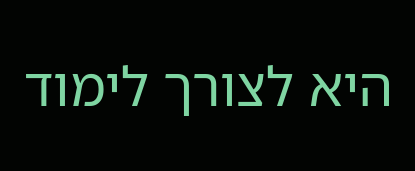היא לצורך לימוד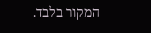המקור בלבד.